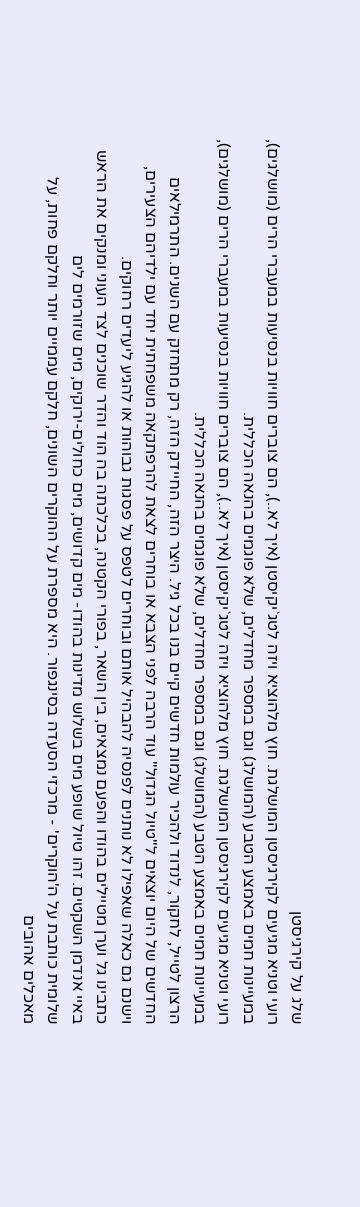שלג על קירגיסטן
רועי וטניא מגיעים לקירגיסטן המושלגת. חוץ מלהוציא ויזה לטג`יקיסטן (איך לא..), הם צוברים חוויות בנסיעות במעברי הרים (מושלגים), במעיינות חמים באמצע הטבע (המושלג) וגם במספר מחדלים, שלא פוגמים בהנאה הכללית.
רועי וטניא מגיעים לקירגיסטן המושלגת. חוץ מלהוציא ויזה לטג`יקיסטן (איך לא..), הם צוברים חוויות בנסיעות במעברי הרים (מושלגים), במעיינות חמים באמצע הטבע (המושלג) וגם במספר מחדלים, שלא פוגמים בהנאה הכללית.
הרצון לטייל, לחקור, לנדוד ולהכיר עולמות חדשים קיים בנו בכל גיל. היצר הזה, החיידק הזה, רק מתחזק עם השנים. התרמילאים החדשים של היום יוצאים ל"טיול הגדול" עוד הרבה לפני הצבא או בוחרים לצאת להרפתקאה משפחתית יחד עם ילדיהם הצעירים, וישנם גם כאלה שאפילו לא נותנים לפנסיה להבהיל אותם ובוחרים לטפס על פסגות גבוהות או להגיע ליעדים רחוקים.
כתבינו גל וערן מטיילים בהודו והפעם נמצאים, בין השאר, בפורי הקטנה, בכלכתה בה הוד והדר שוכנים לצד העוני ומנקים את הראש באיי אנדמן השקטים. זהו טיול שופע מים בשלוש מדינות בהודו- מים קדושים, מים כחולים-ירוקים, מים שזורמים לים
שלומית כותבת על ה'הוקרים' - מרכזי הסעדה בסינגפור. היא מספרת על ההוקרים השונים, חלקם עממיים יותר וחלקם פחות, על מאכלים אהובים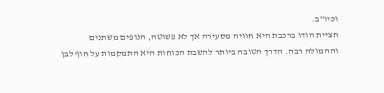וכיו"ב.
חציית הודו ברכבת היא חוויה מסעירה אך לא פשוטה, הנופים משתנים וההמולה רבה. הדרך הטובה ביותר להשבת הכוחות היא התמקמות על חוף לבן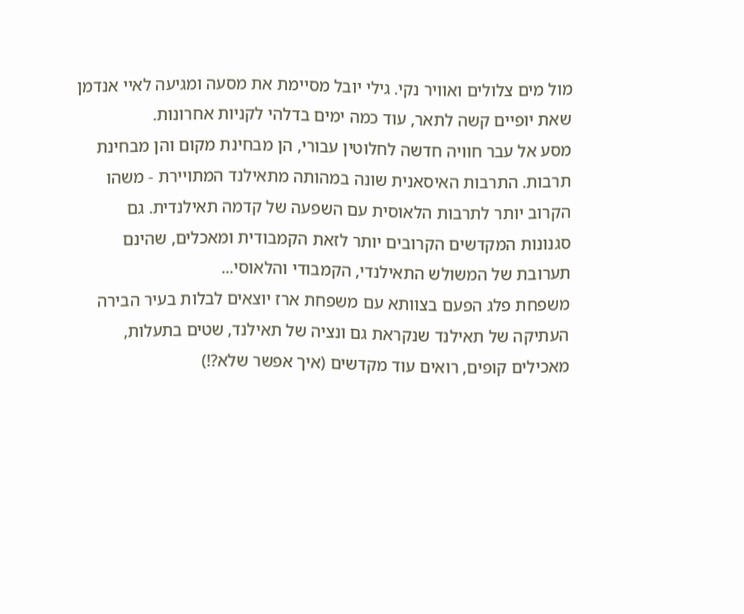מול מים צלולים ואוויר נקי. גילי יובל מסיימת את מסעה ומגיעה לאיי אנדמן שאת יופיים קשה לתאר, עוד כמה ימים בדלהי לקניות אחרונות.
מסע אל עבר חוויה חדשה לחלוטין עבורי, הן מבחינת מקום והן מבחינת תרבות. התרבות האיסאנית שונה במהותה מתאילנד המתויירת - משהו הקרוב יותר לתרבות הלאוסית עם השפעה של קדמה תאילנדית. גם סגנונות המקדשים הקרובים יותר לזאת הקמבודית ומאכלים, שהינם תערובת של המשולש התאילנדי, הקמבודי והלאוסי...
משפחת פלג הפעם בצוותא עם משפחת ארז יוצאים לבלות בעיר הבירה העתיקה של תאילנד שנקראת גם ונציה של תאילנד, שטים בתעלות, מאכילים קופים, רואים עוד מקדשים (איך אפשר שלא?!)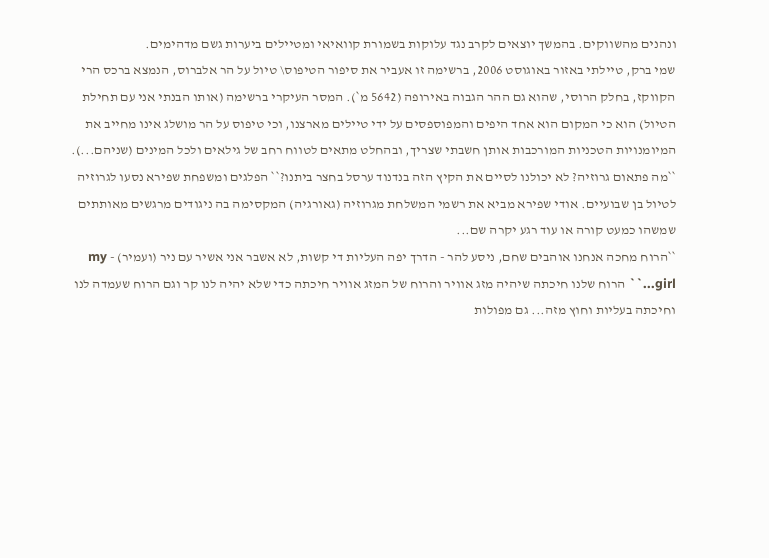ונהנים מהשווקים. בהמשך יוצאים לקרב נגד עלוקות בשמורת קוואיאי ומטיילים ביערות גשם מדהימים.
שמי ברק, טיילתי באזור באוגוסט 2006, ברשימה זו אעביר את סיפור הטיפוס\ טיול על הר אלברוס, הנמצא ברכס הרי הקווקז, בחלק הרוסי, שהוא גם ההר הגבוה באירופה (5642 מ`). המסר העיקרי ברשימה (אותו הבנתי אני עם תחילת הטיול) הוא כי המקום הוא אחד היפים והמפוספסים על ידי טיילים מארצנו, וכי טיפוס על הר מושלג אינו מחייב את המיומנויות הטכניות המורכבות אותן חשבתי שצריך, ובהחלט מתאים לטווח רחב של גילאים ולכל המינים (שניהם...).
``מה פתאום גרוזיה? לא יכולנו לסיים את הקיץ הזה בנדנוד ערסל בחצר ביתנו?`` הפלגים ומשפחת שפירא נסעו לגרוזיה לטיול בן שבועיים. אודי שפירא מביא את רשמי המשלחת מגרוזיה (גאורגיה) המקסימה בה ניגודים מרגשים מאותתים שמשהו כמעט קורה או עוד רגע יקרה שם...
``הרוח מחכה אנחנו אוהבים שחם, ניסע להר - הדרך יפה העליות די קשות, לא אשבר אני אשיר עם ניר (ועמיר) - my girl...`` הרוח שלנו חיכתה שיהיה מזג אוויר והרוח של המזג אוויר חיכתה כדי שלא יהיה לנו קר וגם הרוח שעמדה לנו וחיכתה בעליות וחוץ מזה... גם מפולות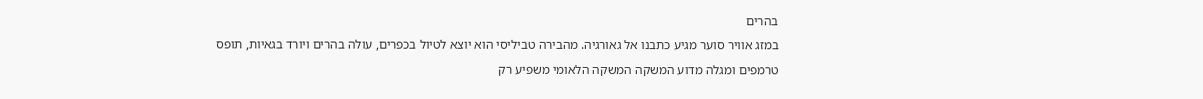בהרים
במזג אוויר סוער מגיע כתבנו אל גאורגיה. מהבירה טביליסי הוא יוצא לטיול בכפרים, עולה בהרים ויורד בגאיות, תופס טרמפים ומגלה מדוע המשקה המשקה הלאומי משפיע רק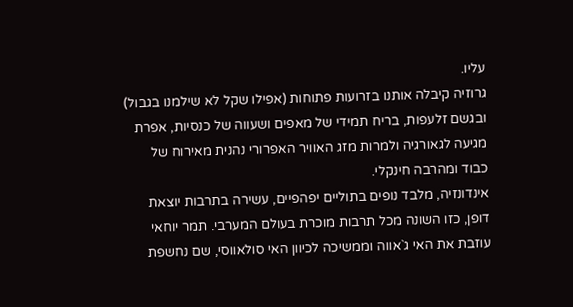עליו.
גרוזיה קיבלה אותנו בזרועות פתוחות (אפילו שקל לא שילמנו בגבול) ובגשם זלעפות, בריח תמידי של מאפים ושעווה של כנסיות, אפרת מגיעה לגאורגיה ולמרות מזג האוויר האפרורי נהנית מאירוח של כבוד ומהרבה חינקלי.
אינדונזיה, מלבד נופים בתוליים יפהפיים, עשירה בתרבות יוצאת דופן, כזו השונה מכל תרבות מוכרת בעולם המערבי. תמר יוחאי עוזבת את האי ג`אווה וממשיכה לכיוון האי סולאווסי, שם נחשפת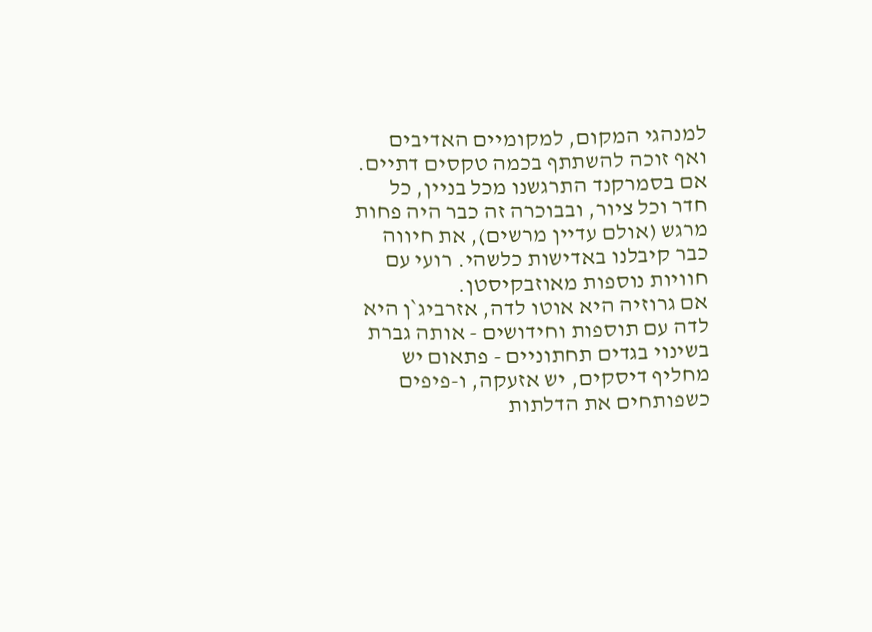למנהגי המקום, למקומיים האדיבים ואף זוכה להשתתף בכמה טקסים דתיים.
אם בסמרקנד התרגשנו מכל בניין, כל חדר וכל ציור, ובבוכרה זה כבר היה פחות מרגש (אולם עדיין מרשים), את חיווה כבר קיבלנו באדישות כלשהי. רועי עם חוויות נוספות מאוזבקיסטן.
אם גרוזיה היא אוטו לדה, אזרביג`ן היא לדה עם תוספות וחידושים - אותה גברת בשינוי בגדים תחתוניים - פתאום יש מחליף דיסקים, יש אזעקה, ו-פיפים כשפותחים את הדלתות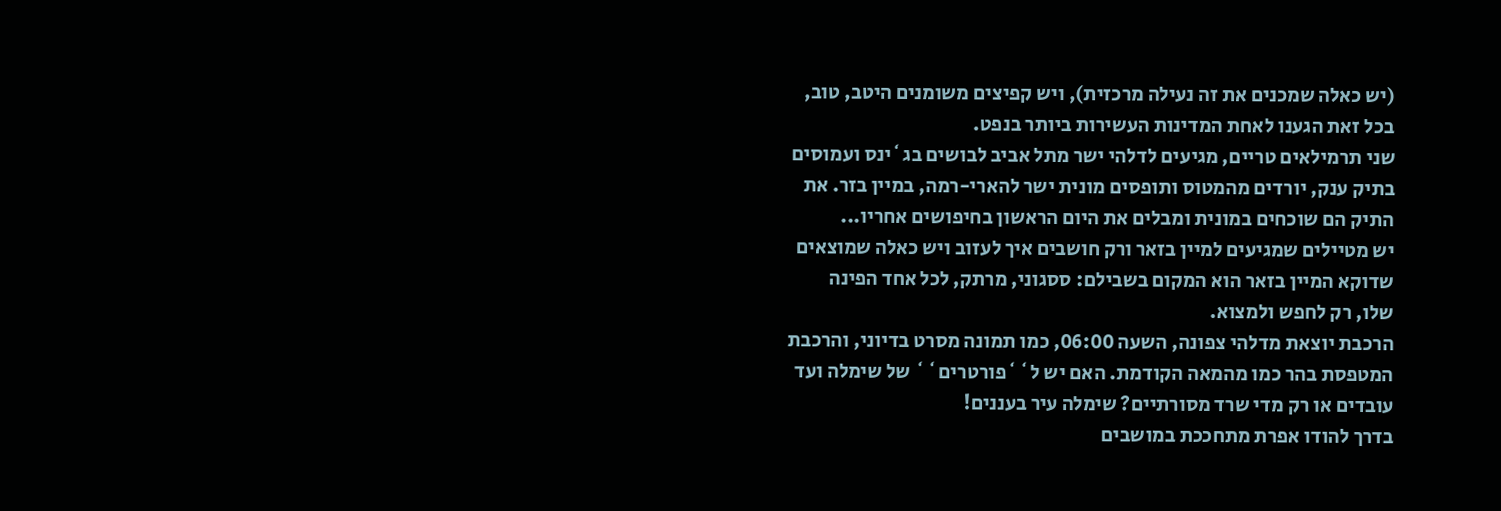(יש כאלה שמכנים את זה נעילה מרכזית), ויש קפיצים משומנים היטב, טוב, בכל זאת הגענו לאחת המדינות העשירות ביותר בנפט.
שני תרמילאים טריים, מגיעים לדלהי ישר מתל אביב לבושים בג`ינס ועמוסים בתיק ענק, יורדים מהמטוס ותופסים מונית ישר להארי-רמה, במיין בזר. את התיק הם שוכחים במונית ומבלים את היום הראשון בחיפושים אחריו...
יש מטיילים שמגיעים למיין בזאר ורק חושבים איך לעזוב ויש כאלה שמוצאים שדוקא המיין בזאר הוא המקום בשבילם: ססגוני, מרתק, לכל אחד הפינה שלו, רק לחפש ולמצוא.
הרכבת יוצאת מדלהי צפונה, השעה 06:00, כמו תמונה מסרט בדיוני, והרכבת המטפסת בהר כמו מהמאה הקודמת. האם יש ל``פורטרים`` של שימלה ועד עובדים או רק מדי שרד מסורתיים? שימלה עיר בעננים!
בדרך להודו אפרת מתחככת במושבים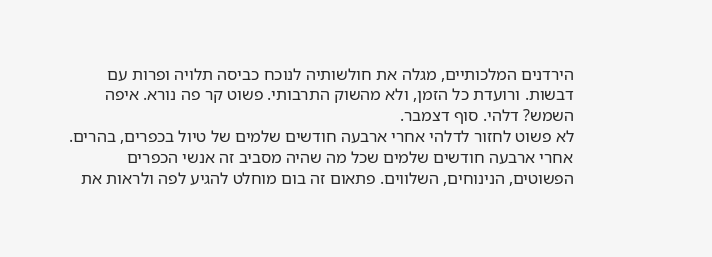הירדנים המלכותיים, מגלה את חולשותיה לנוכח כביסה תלויה ופרות עם דבשות. ורועדת כל הזמן, ולא מהשוק התרבותי. פשוט קר פה נורא. איפה השמש? דלהי. סוף דצמבר.
לא פשוט לחזור לדלהי אחרי ארבעה חודשים שלמים של טיול בכפרים, בהרים. אחרי ארבעה חודשים שלמים שכל מה שהיה מסביב זה אנשי הכפרים הפשוטים, הנינוחים, השלווים. פתאום זה בום מוחלט להגיע לפה ולראות את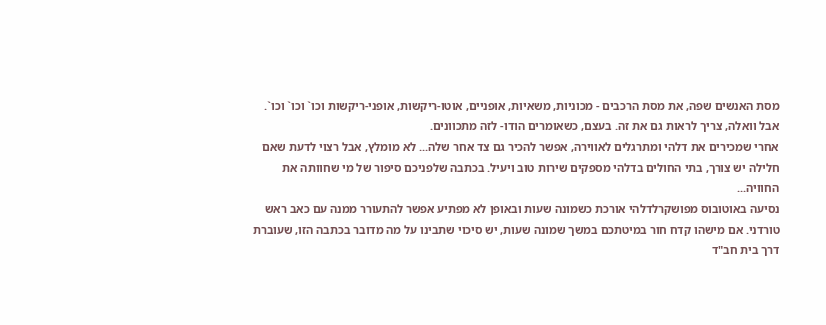מסת האנשים שפה, את מסת הרכבים - מכוניות, משאיות, אופניים, אוטו-ריקשות, אופני-ריקשות וכו` וכו` וכו`. אבל וואלה, צריך לראות גם את זה. בעצם, כשאומרים הודו- לזה מתכוונים.
אחרי שמכירים את דלהי ומתרגלים לאווירה, אפשר להכיר גם צד אחר שלה... לא מומלץ, אבל רצוי לדעת שאם חלילה יש צורך, בתי החולים בדלהי מספקים שירות טוב ויעיל. בכתבה שלפניכם סיפור של מי שחוותה את החוויה...
נסיעה באוטובוס מפושקרלדלהי אורכת כשמונה שעות ובאופן לא מפתיע אפשר להתעורר ממנה עם כאב ראש טורדני. אם מישהו קדח חור במיטתכם במשך שמונה שעות, יש סיכוי שתבינו על מה מדובר בכתבה הזו, שעוברת דרך בית חב"ד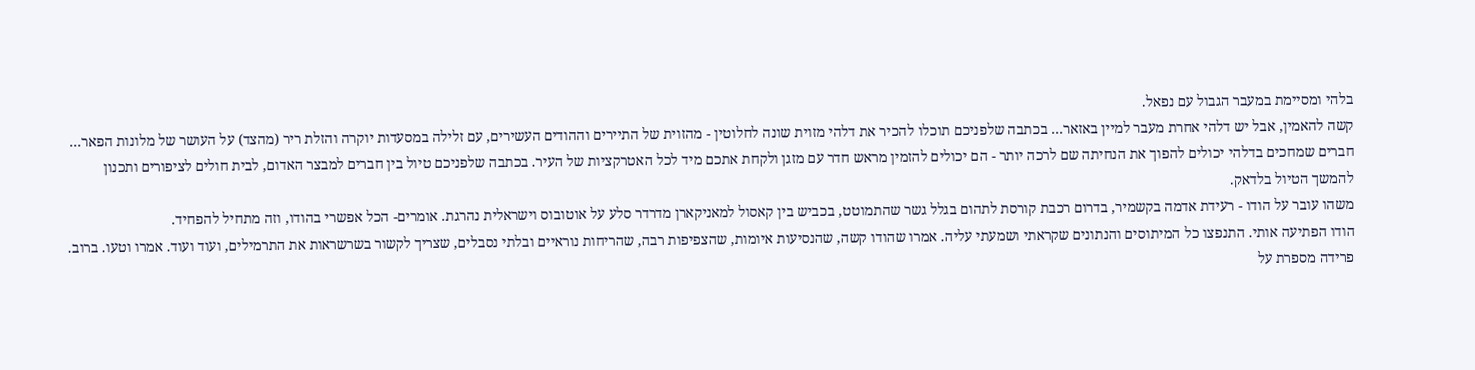בלהי ומסיימת במעבר הגבול עם נפאל.
קשה להאמין, אבל יש דלהי אחרת מעבר למיין באזאר... בכתבה שלפניכם תוכלו להכיר את דלהי מזוית שונה לחלוטין - מהזוית של התיירים וההודים העשירים, עם זלילה במסעדות יוקרה והזלת ריר (מהצד) על העושר של מלונות הפאר...
חברים שמחכים בדלהי יכולים להפוך את הנחיתה שם לרכה יותר - הם יכולים להזמין מראש חדר עם מזגן ולקחת אתכם מיד לכל האטרקציות של העיר. בכתבה שלפניכם טיול בין חברים למבצר האדום, לבית חולים לציפורים ותכנון להמשך הטיול בלדאק.
משהו עובר על הודו - רעידת אדמה בקשמיר, בדרום רכבת קורסת לתהום בגלל גשר שהתמוטט, בכביש בין קאסול למאניקארן מדרדר סלע על אוטובוס וישראלית נהרגת. אומרים- הכל אפשרי בהודו, וזה מתחיל להפחיד.
הודו הפתיעה אותי. התנפצו כל המיתוסים והנתונים שקראתי ושמעתי עליה. אמרו שהודו קשה, שהנסיעות איומות, שהצפיפות רבה, שהריחות נוראיים ובלתי נסבלים, שצריך לקשור בשרשראות את התרמילים, ועוד ועוד. אמרו וטעו. ברוב.
פרידה מספרת על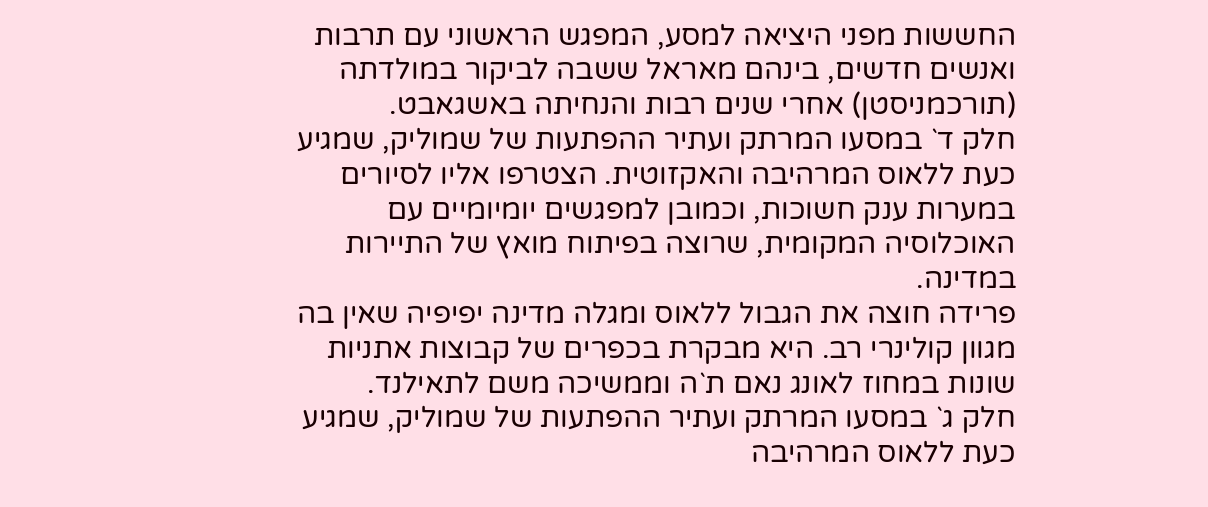החששות מפני היציאה למסע, המפגש הראשוני עם תרבות ואנשים חדשים, בינהם מאראל ששבה לביקור במולדתה (תורכמניסטן) אחרי שנים רבות והנחיתה באשגאבט.
חלק ד` במסעו המרתק ועתיר ההפתעות של שמוליק, שמגיע כעת ללאוס המרהיבה והאקזוטית. הצטרפו אליו לסיורים במערות ענק חשוכות, וכמובן למפגשים יומיומיים עם האוכלוסיה המקומית, שרוצה בפיתוח מואץ של התיירות במדינה.
פרידה חוצה את הגבול ללאוס ומגלה מדינה יפיפיה שאין בה מגוון קולינרי רב. היא מבקרת בכפרים של קבוצות אתניות שונות במחוז לאונג נאם ת`ה וממשיכה משם לתאילנד.
חלק ג` במסעו המרתק ועתיר ההפתעות של שמוליק, שמגיע כעת ללאוס המרהיבה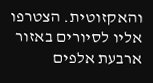והאקזוטית. הצטרפו אליו לסיורים באזור ארבעת אלפים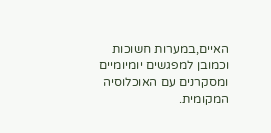האיים,במערות חשוכות וכמובן למפגשים יומיומיים ומסקרנים עם האוכלוסיה המקומית.